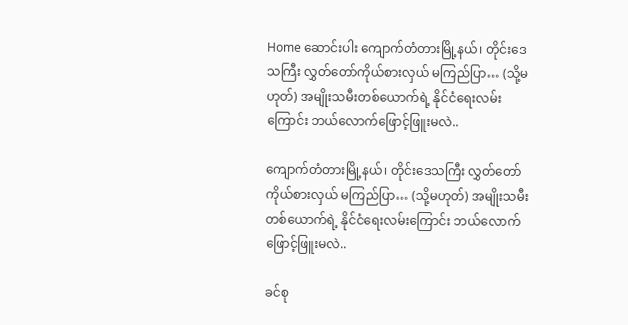Home ဆောင်းပါး ကျောက်တံတားမြို့နယ်၊ တိုင်းဒေသကြီး လွှတ်တော်ကိုယ်စားလှယ် မကြည်ပြာ… (သို့မဟုတ်) အမျိုးသမီးတစ်ယောက်ရဲ့ နိုင်ငံရေးလမ်းကြောင်း ဘယ်လောက်ဖြောင့်ဖြူးမလဲ..

ကျောက်တံတားမြို့နယ်၊ တိုင်းဒေသကြီး လွှတ်တော်ကိုယ်စားလှယ် မကြည်ပြာ… (သို့မဟုတ်) အမျိုးသမီးတစ်ယောက်ရဲ့ နိုင်ငံရေးလမ်းကြောင်း ဘယ်လောက်ဖြောင့်ဖြူးမလဲ..

ခင်စု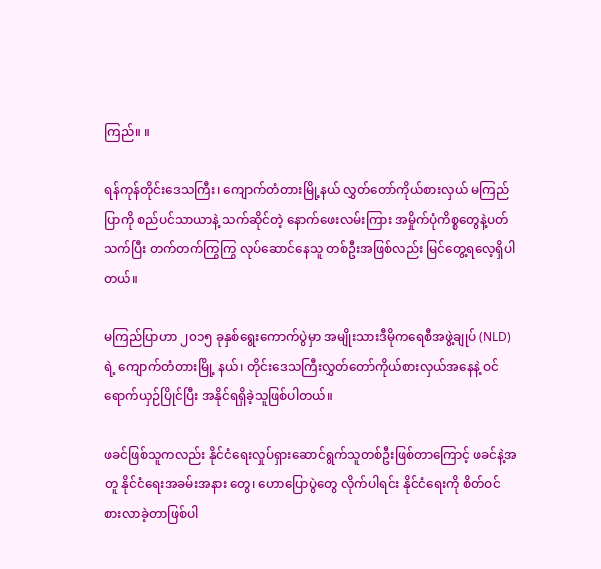ကြည်။ ။

ရန်ကုန်တိုင်းဒေသကြီး၊ ကျောက်တံတားမြို့နယ် လွှတ်တော်ကိုယ်စားလှယ် မကြည်ပြာကို စည်ပင်သာယာနဲ့ သက်ဆိုင်တဲ့ နောက်ဖေးလမ်းကြား အမှိုက်ပုံကိစ္စတွေနဲ့ပတ်သက်ပြီး တက်တက်ကြွကြွ လုပ်ဆောင်နေသူ တစ်ဦးအဖြစ်လည်း မြင်တွေ့ရလေ့ရှိပါတယ်။

မကြည်ပြာဟာ ၂၀၁၅ ခုနှစ်ရွေးကောက်ပွဲမှာ အမျိုးသားဒီမိုကရေစီအဖွဲ့ချုပ် (NLD) ရဲ့ ကျောက်တံတားမြို့ နယ်၊ တိုင်းဒေသကြီးလွှတ်တော်ကိုယ်စားလှယ်အနေနဲ့ ဝင်ရောက်ယှဉ်ပြိုင်ပြီး အနိုင်ရရှိခဲ့သူဖြစ်ပါတယ်။

ဖခင်ဖြစ်သူကလည်း နိုင်ငံရေးလှုပ်ရှားဆောင်ရွက်သူတစ်ဦးဖြစ်တာကြောင့် ဖခင်နဲ့အတူ နိုင်ငံရေးအခမ်းအနား တွေ၊ ဟောပြောပွဲတွေ လိုက်ပါရင်း နိုင်ငံရေးကို စိတ်ဝင်စားလာခဲ့တာဖြစ်ပါ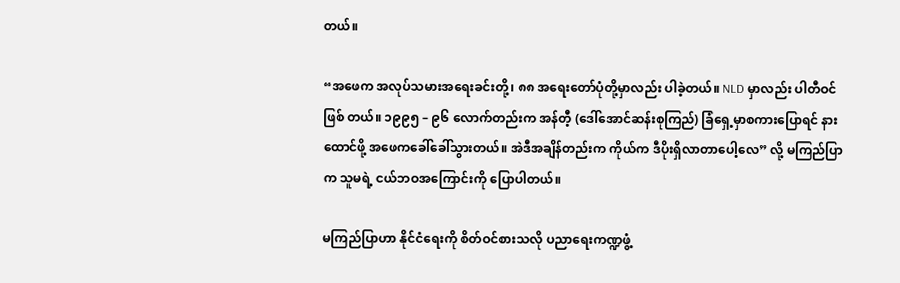တယ်။

“အဖေက အလုပ်သမားအရေးခင်းတို့၊ ၈၈ အရေးတော်ပုံတို့မှာလည်း ပါခဲ့တယ်။ NLD မှာလည်း ပါတီဝင်ဖြစ် တယ်။ ၁၉၉၅ – ၉၆ လောက်တည်းက အန်တီ့ (ဒေါ်အောင်ဆန်းစုကြည်) ခြံရှေ့မှာစကားပြောရင် နားထောင်ဖို့ အဖေကခေါ်ခေါ်သွားတယ်။ အဲဒီအချိန်တည်းက ကိုယ်က ဒီပိုးရှိလာတာပေါ့လေ” လို့ မကြည်ပြာက သူမရဲ့ ငယ်ဘဝအကြောင်းကို ပြောပါတယ်။

မကြည်ပြာဟာ နိုင်ငံရေးကို စိတ်ဝင်စားသလို ပညာရေးကဏ္ဍဖွံ့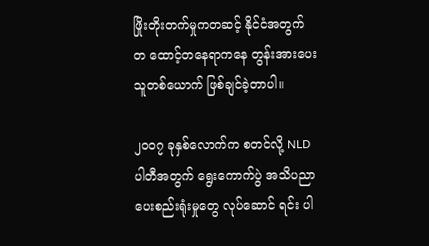ဖြိုးတိုးတက်မှုကတဆင့် နိုင်ငံအတွက် တ ထောင့်တနေရာကနေ တွန်းအားပေးသူတစ်ယောက် ဖြစ်ချင်ခဲ့တာပါ။

၂၀၀၇ ခုနှစ်လောက်က စတင်လို့ NLD ပါတီအတွက် ရွေးကောက်ပွဲ အသိပညာပေးစည်းရုံးမှုတွေ လုပ်ဆောင် ရင်း ပါ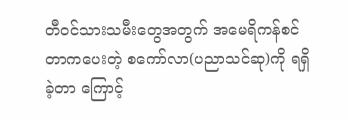တီဝင်သားသမီးတွေအတွက် အမေရိကန်စင်တာကပေးတဲ့ စကော်လာ(ပညာသင်ဆု)ကို ရရှိခဲ့တာ ကြောင့်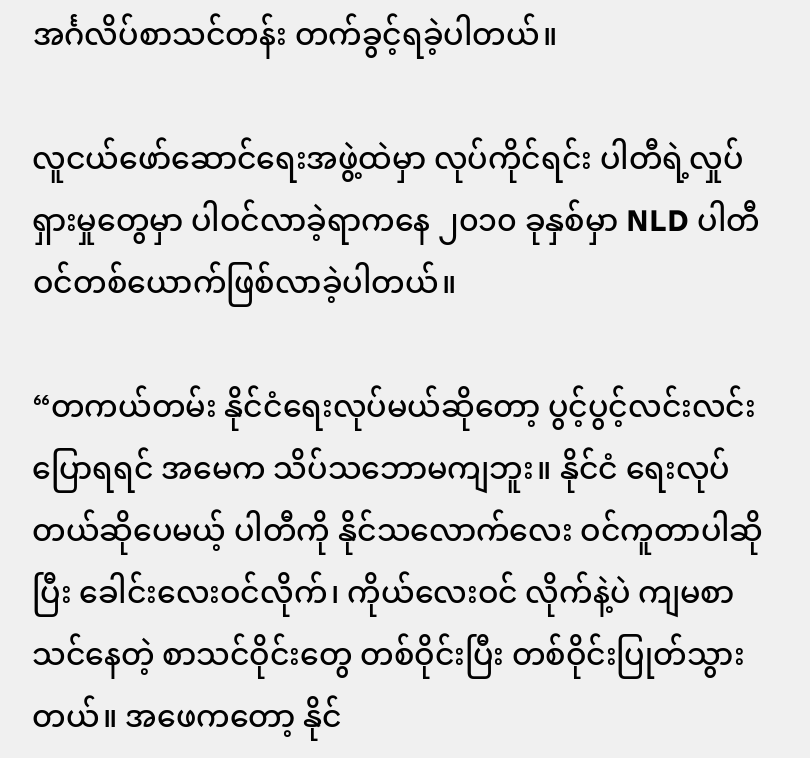အင်္ဂလိပ်စာသင်တန်း တက်ခွင့်ရခဲ့ပါတယ်။

လူငယ်ဖော်ဆောင်ရေးအဖွဲ့ထဲမှာ လုပ်ကိုင်ရင်း ပါတီရဲ့လှုပ်ရှားမှုတွေမှာ ပါဝင်လာခဲ့ရာကနေ ၂၀၁၀ ခုနှစ်မှာ NLD ပါတီဝင်တစ်ယောက်ဖြစ်လာခဲ့ပါတယ်။

“တကယ်တမ်း နိုင်ငံရေးလုပ်မယ်ဆိုတော့ ပွင့်ပွင့်လင်းလင်းပြောရရင် အမေက သိပ်သဘောမကျဘူး။ နိုင်ငံ ရေးလုပ်တယ်ဆိုပေမယ့် ပါတီကို နိုင်သလောက်လေး ဝင်ကူတာပါဆိုပြီး ခေါင်းလေးဝင်လိုက်၊ ကိုယ်လေးဝင် လိုက်နဲ့ပဲ ကျမစာသင်နေတဲ့ စာသင်ဝိုင်းတွေ တစ်ဝိုင်းပြီး တစ်ဝိုင်းပြုတ်သွားတယ်။ အဖေကတော့ နိုင်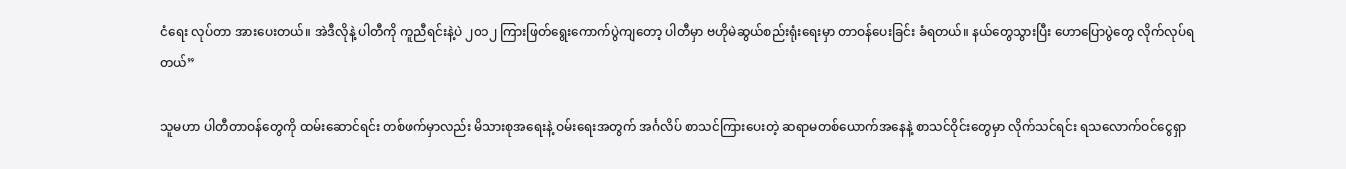ငံရေး လုပ်တာ အားပေးတယ်။ အဲဒီလိုနဲ့ ပါတီကို ကူညီရင်းနဲ့ပဲ ၂၀၁၂ ကြားဖြတ်ရွေးကောက်ပွဲကျတော့ ပါတီမှာ ဗဟိုမဲဆွယ်စည်းရုံးရေးမှာ တာဝန်ပေးခြင်း ခံရတယ်။ နယ်တွေသွားပြီး ဟောပြောပွဲတွေ လိုက်လုပ်ရတယ်”

သူမဟာ ပါတီတာဝန်တွေကို ထမ်းဆောင်ရင်း တစ်ဖက်မှာလည်း မိသားစုအရေးနဲ့ ဝမ်းရေးအတွက် အင်္ဂလိပ် စာသင်ကြားပေးတဲ့ ဆရာမတစ်ယောက်အနေနဲ့ စာသင်ဝိုင်းတွေမှာ လိုက်သင်ရင်း ရသလောက်ဝင်ငွေရှာ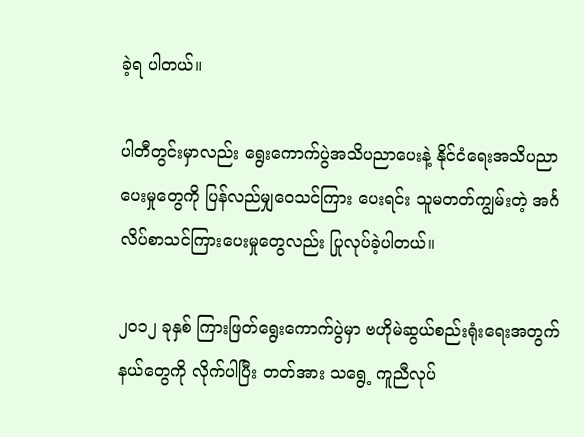ခဲ့ရ ပါတယ်။

ပါတီတွင်းမှာလည်း ရွေးကောက်ပွဲအသိပညာပေးနဲ့ နိုင်ငံရေးအသိပညာပေးမှုတွေကို ပြန်လည်မျှဝေသင်ကြား ပေးရင်း သူမတတ်ကျွမ်းတဲ့ အင်္ဂလိပ်စာသင်ကြားပေးမှုတွေလည်း ပြုလုပ်ခဲ့ပါတယ်။

၂၀၁၂ ခုနှစ် ကြားဖြတ်ရွေးကောက်ပွဲမှာ ဗဟိုမဲဆွယ်စည်းရုံးရေးအတွက် နယ်တွေကို လိုက်ပါပြီး တတ်အား သရွေ့ ကူညီလုပ်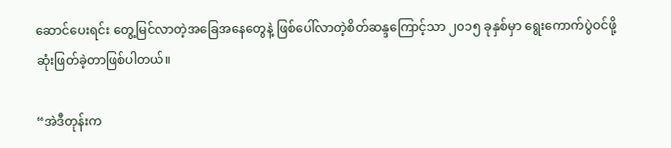ဆောင်ပေးရင်း တွေ့မြင်လာတဲ့အခြေအနေတွေနဲ့ ဖြစ်ပေါ်လာတဲ့စိတ်ဆန္ဒကြောင့်သာ ၂၀၁၅ ခုနှစ်မှာ ရွေးကောက်ပွဲဝင်ဖို့ ဆုံးဖြတ်ခဲ့တာဖြစ်ပါတယ်။

“အဲဒီတုန်းက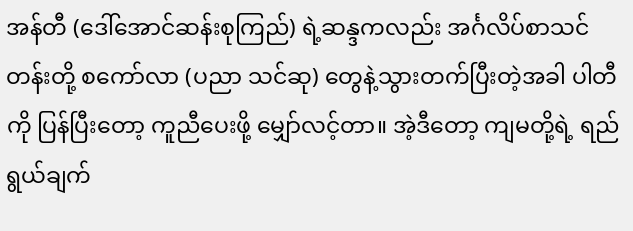အန်တီ (ဒေါ်အောင်ဆန်းစုကြည်) ရဲ့ဆန္ဒကလည်း အင်္ဂလိပ်စာသင်တန်းတို့ စကော်လာ (ပညာ သင်ဆု) တွေနဲ့သွားတက်ပြီးတဲ့အခါ ပါတီကို ပြန်ပြီးတော့ ကူညီပေးဖို့ မျှော်လင့်တာ။ အဲ့ဒီတော့ ကျမတို့ရဲ့ ရည်ရွယ်ချက်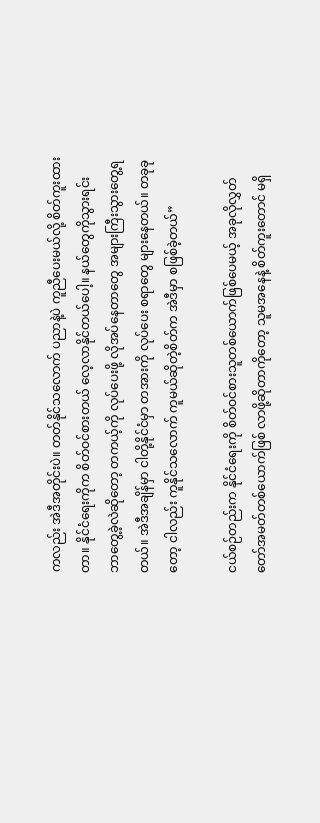ကလည်း အဲဒီအတိုင်းပဲ။ တတ်နိုင်သလောက် ပညာနဲ့ပဲ ကူညီပေးမယ်လို့ စိတ်ကူးထားတာ။ နိုင်ငံရေးကိုက စိတ်ဝင်စားတယ် လေ့လာနိုင်တယ်ပေါ့။ နယ်တွေကိုသွားရင်း ဘာတွေ့ခဲ့လဲဆိုတော့ တကယ့်ကို လုပ်ပေးဖို့ လိုအပ်နေတာတွေ အများကြီးသွားတွေ့ရတယ်။ အဲဒီအချိန်မှာ ငါတို့နိုင်ငံမှာ တအားကို လုပ်ပေး စရာတွေ များနေတယ်။ တခုခုတော့ ငါလည်း ကူနိုင်သလောက် ကူမယ်ဆိုတဲ့စိတ်က အဲဒီမှာ စဖြစ်ခဲ့တယ်”

ငယ်စဉ်တည်းက နိုင်ငံရေးကို စိတ်ဝင်စားသူတစ်ယောက်ဖြစ်ပေမယ့် အခုလိုလွှတ်တော်အမတ်တစ်ယောက်ဖြစ် လာဖို့ဆိုတာကိုတော့ သူမအနေနဲ့ စိတ်ကူးတောင် မရှိ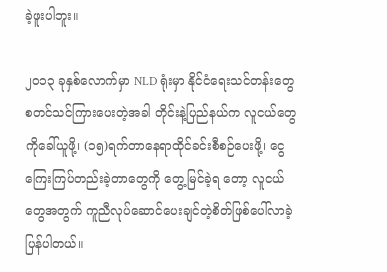ခဲ့ဖူးပါဘူး။

၂၀၁၃ ခုနှစ်လောက်မှာ NLD ရုံးမှာ နိုင်ငံရေးသင်တန်းတွေ စတင်သင်ကြားပေးတဲ့အခါ တိုင်းနဲ့ပြည်နယ်က လူငယ်တွေကိုခေါ်ယူဖို့၊ (၁၅)ရက်တာနေရာထိုင်ခင်းစီစဉ်ပေးဖို့၊ ငွေကြေးကြပ်တည်းခဲ့တာတွေကို တွေ့မြင်ခဲ့ရ တော့ လူငယ်တွေအတွက် ကူညီလုပ်ဆောင်ပေးချင်တဲ့စိတ်ဖြစ်ပေါ်လာခဲ့ပြန်ပါတယ်။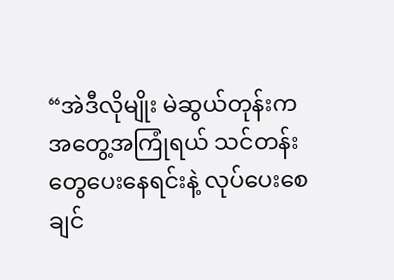“အဲဒီလိုမျိုး မဲဆွယ်တုန်းက အတွေ့အကြုံရယ် သင်တန်းတွေပေးနေရင်းနဲ့ လုပ်ပေးစေချင်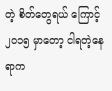တဲ့ စိတ်တွေရယ် ကြောင့် ၂၀၁၅ မှာတော့ ငါရတဲ့နေရာက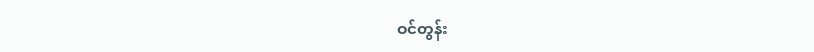ဝင်တွန်း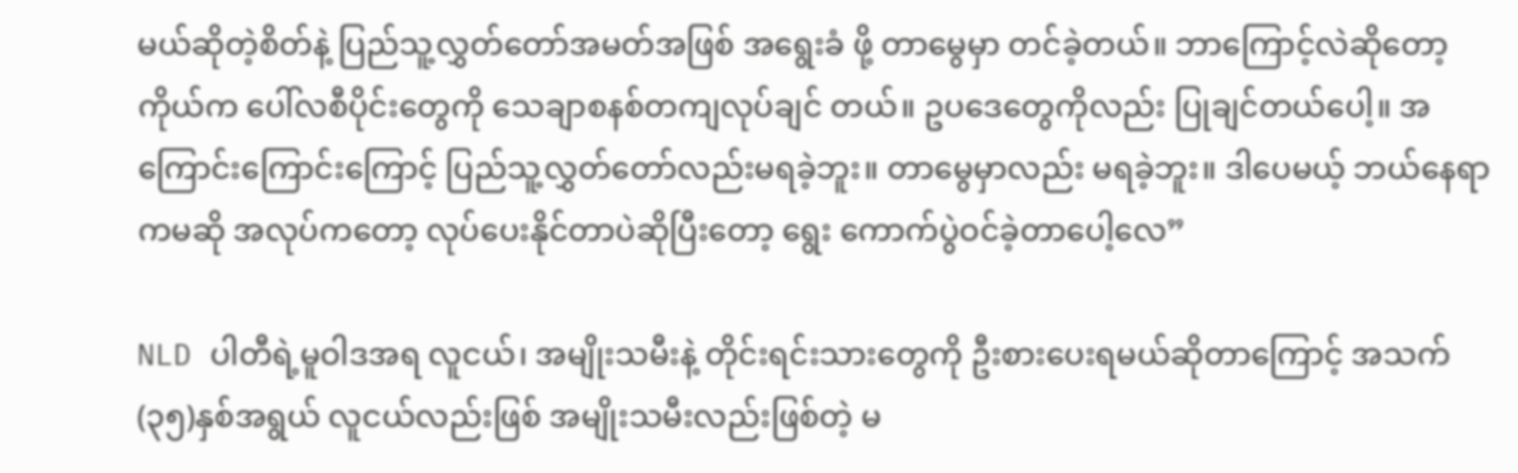မယ်ဆိုတဲ့စိတ်နဲ့ ပြည်သူ့လွှတ်တော်အမတ်အဖြစ် အရွေးခံ ဖို့ တာမွေမှာ တင်ခဲ့တယ်။ ဘာကြောင့်လဲဆိုတော့ ကိုယ်က ပေါ်လစီပိုင်းတွေကို သေချာစနစ်တကျလုပ်ချင် တယ်။ ဥပဒေတွေကိုလည်း ပြုချင်တယ်ပေါ့။ အကြောင်းကြောင်းကြောင့် ပြည်သူ့လွှတ်တော်လည်းမရခဲ့ဘူး။ တာမွေမှာလည်း မရခဲ့ဘူး။ ဒါပေမယ့် ဘယ်နေရာကမဆို အလုပ်ကတော့ လုပ်ပေးနိုင်တာပဲဆိုပြီးတော့ ရွေး ကောက်ပွဲဝင်ခဲ့တာပေါ့လေ”

NLD ပါတီရဲ့မူဝါဒအရ လူငယ်၊ အမျိုးသမီးနဲ့ တိုင်းရင်းသားတွေကို ဦးစားပေးရမယ်ဆိုတာကြောင့် အသက် (၃၅)နှစ်အရွယ် လူငယ်လည်းဖြစ် အမျိုးသမီးလည်းဖြစ်တဲ့ မ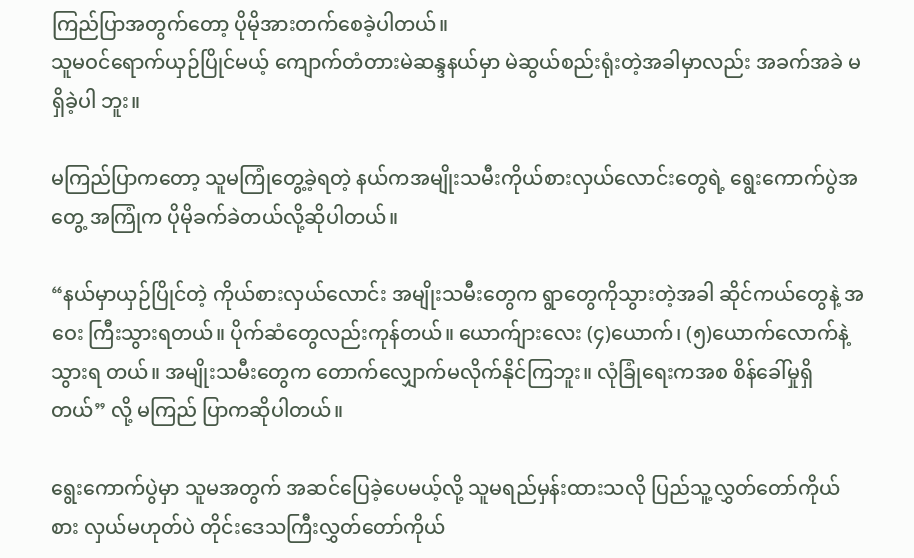ကြည်ပြာအတွက်တော့ ပိုမိုအားတက်စေခဲ့ပါတယ်။
သူမဝင်ရောက်ယှဉ်ပြိုင်မယ့် ကျောက်တံတားမဲဆန္ဒနယ်မှာ မဲဆွယ်စည်းရုံးတဲ့အခါမှာလည်း အခက်အခဲ မရှိခဲ့ပါ ဘူး။

မကြည်ပြာကတော့ သူမကြုံတွေ့ခဲ့ရတဲ့ နယ်ကအမျိုးသမီးကိုယ်စားလှယ်လောင်းတွေရဲ့ ရွေးကောက်ပွဲအတွေ့ အကြုံက ပိုမိုခက်ခဲတယ်လို့ဆိုပါတယ်။

“နယ်မှာယှဉ်ပြိုင်တဲ့ ကိုယ်စားလှယ်လောင်း အမျိုးသမီးတွေက ရွာတွေကိုသွားတဲ့အခါ ဆိုင်ကယ်တွေနဲ့ အဝေး ကြီးသွားရတယ်။ ပိုက်ဆံတွေလည်းကုန်တယ်။ ယောက်ျားလေး (၄)ယောက်၊ (၅)ယောက်လောက်နဲ့ သွားရ တယ်။ အမျိုးသမီးတွေက တောက်လျှောက်မလိုက်နိုင်ကြဘူး။ လုံခြုံရေးကအစ စိန်ခေါ်မှုရှိတယ်” လို့ မကြည် ပြာကဆိုပါတယ်။

ရွေးကောက်ပွဲမှာ သူမအတွက် အဆင်ပြေခဲ့ပေမယ့်လို့ သူမရည်မှန်းထားသလို ပြည်သူ့လွှတ်တော်ကိုယ်စား လှယ်မဟုတ်ပဲ တိုင်းဒေသကြီးလွှတ်တော်ကိုယ်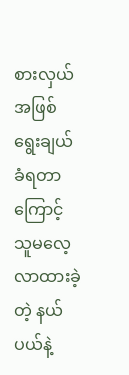စားလှယ်အဖြစ် ရွေးချယ်ခံရတာကြောင့် သူမလေ့လာထားခဲ့တဲ့ နယ်ပယ်နဲ့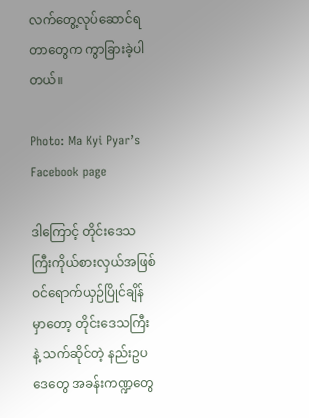လက်တွေ့လုပ်ဆောင်ရတာတွေက ကွာခြားခဲ့ပါတယ်။

Photo: Ma Kyi Pyar’s Facebook page

ဒါကြောင့် တိုင်းဒေသကြီးကိုယ်စားလှယ်အဖြစ် ဝင်ရောက်ယှဉ်ပြိုင်ချိန်မှာတော့ တိုင်းဒေသကြီးနဲ့ သက်ဆိုင်တဲ့ နည်းဥပဒေတွေ အခန်းကဏ္ဍတွေ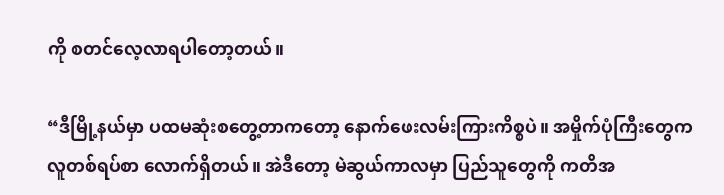ကို စတင်လေ့လာရပါတော့တယ်။

“ဒီမြို့နယ်မှာ ပထမဆုံးစတွေ့တာကတော့ နောက်ဖေးလမ်းကြားကိစ္စပဲ။ အမှိုက်ပုံကြီးတွေက လူတစ်ရပ်စာ လောက်ရှိတယ်။ အဲဒီတော့ မဲဆွယ်ကာလမှာ ပြည်သူတွေကို ကတိအ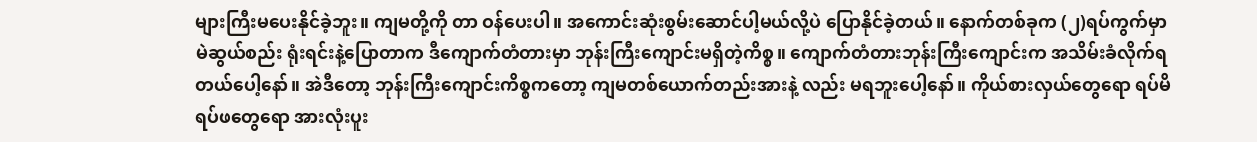များကြီးမပေးနိုင်ခဲ့ဘူး။ ကျမတို့ကို တာ ဝန်ပေးပါ။ အကောင်းဆုံးစွမ်းဆောင်ပါ့မယ်လို့ပဲ ပြောနိုင်ခဲ့တယ်။ နောက်တစ်ခုက (၂)ရပ်ကွက်မှာ မဲဆွယ်စည်း ရုံးရင်းနဲ့ပြောတာက ဒီကျောက်တံတားမှာ ဘုန်းကြီးကျောင်းမရှိတဲ့ကိစ္စ။ ကျောက်တံတားဘုန်းကြီးကျောင်းက အသိမ်းခံလိုက်ရတယ်ပေါ့နော်။ အဲဒီတော့ ဘုန်းကြီးကျောင်းကိစ္စကတော့ ကျမတစ်ယောက်တည်းအားနဲ့ လည်း မရဘူးပေါ့နော်။ ကိုယ်စားလှယ်တွေရော ရပ်မိရပ်ဖတွေရော အားလုံးပူး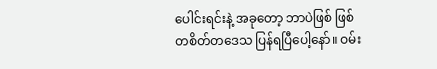ပေါင်းရင်းနဲ့ အခုတော့ ဘာပဲဖြစ် ဖြစ် တစိတ်တဒေသ ပြန်ရပြီပေါ့နော်။ ဝမ်း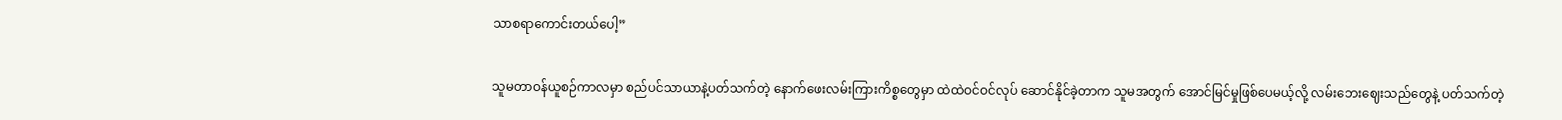သာစရာကောင်းတယ်ပေါ့”

သူမတာဝန်ယူစဉ်ကာလမှာ စည်ပင်သာယာနဲ့ပတ်သက်တဲ့ နောက်ဖေးလမ်းကြားကိစ္စတွေမှာ ထဲထဲဝင်ဝင်လုပ် ဆောင်နိုင်ခဲ့တာက သူမအတွက် အောင်မြင်မှုဖြစ်ပေမယ့်လို့ လမ်းဘေးဈေးသည်တွေနဲ့ ပတ်သက်တဲ့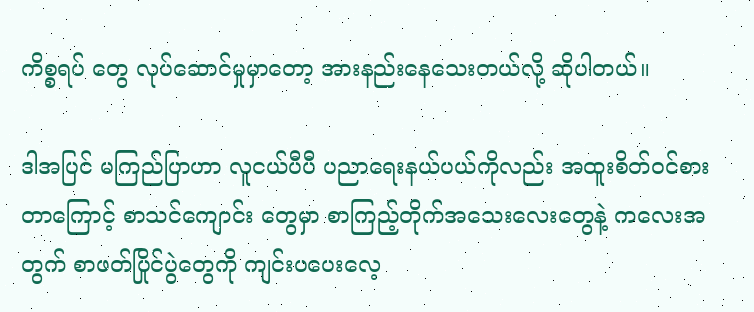ကိစ္စရပ် တွေ လုပ်ဆောင်မှုမှာတော့ အားနည်းနေသေးတယ်လို့ ဆိုပါတယ်။

ဒါအပြင် မကြည်ပြာဟာ လူငယ်ပီပီ ပညာရေးနယ်ပယ်ကိုလည်း အထူးစိတ်ဝင်စားတာကြောင့် စာသင်ကျောင်း တွေမှာ စာကြည့်တိုက်အသေးလေးတွေနဲ့ ကလေးအတွက် စာဖတ်ပြိုင်ပွဲတွေကို ကျင်းပပေးလေ့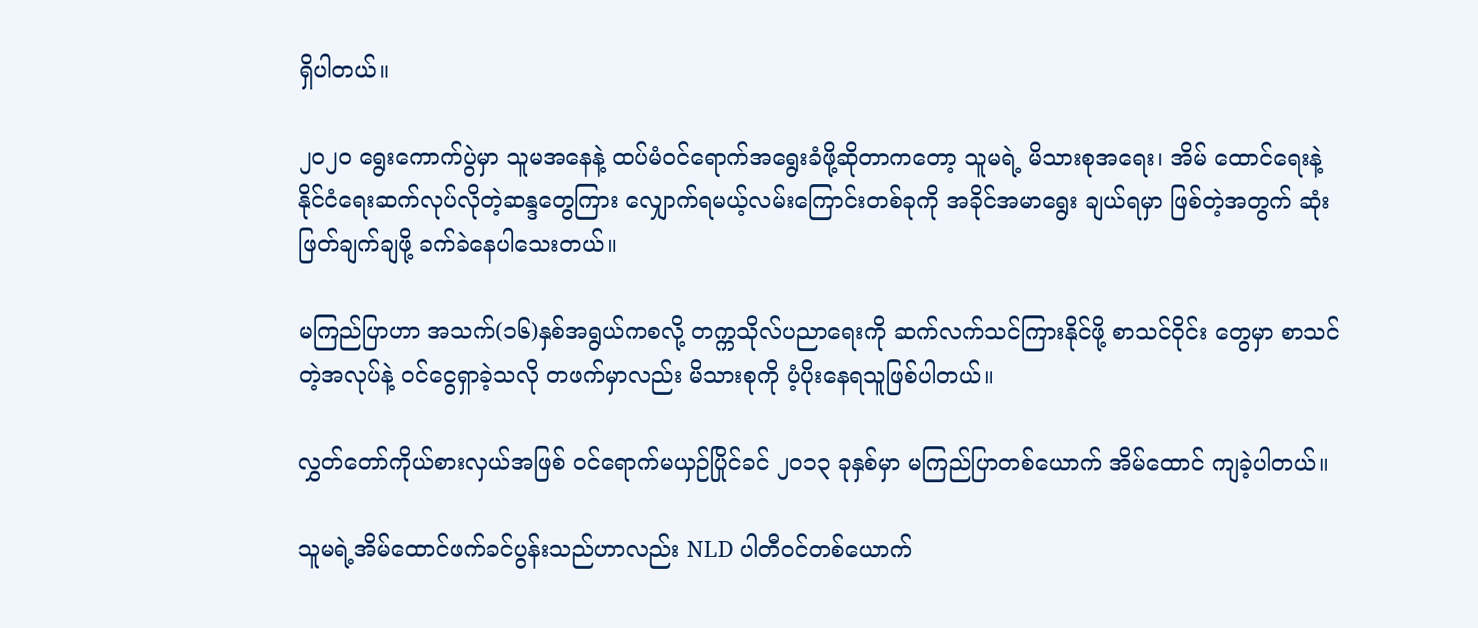ရှိပါတယ်။

၂၀၂၀ ရွေးကောက်ပွဲမှာ သူမအနေနဲ့ ထပ်မံဝင်ရောက်အရွေးခံဖို့ဆိုတာကတော့ သူမရဲ့ မိသားစုအရေး၊ အိမ် ထောင်ရေးနဲ့ နိုင်ငံရေးဆက်လုပ်လိုတဲ့ဆန္ဒတွေကြား လျှောက်ရမယ့်လမ်းကြောင်းတစ်ခုကို အခိုင်အမာရွေး ချယ်ရမှာ ဖြစ်တဲ့အတွက် ဆုံးဖြတ်ချက်ချဖို့ ခက်ခဲနေပါသေးတယ်။

မကြည်ပြာဟာ အသက်(၁၆)နှစ်အရွယ်ကစလို့ တက္ကသိုလ်ပညာရေးကို ဆက်လက်သင်ကြားနိုင်ဖို့ စာသင်ဝိုင်း တွေမှာ စာသင်တဲ့အလုပ်နဲ့ ဝင်ငွေရှာခဲ့သလို တဖက်မှာလည်း မိသားစုကို ပံ့ပိုးနေရသူဖြစ်ပါတယ်။

လွှတ်တော်ကိုယ်စားလှယ်အဖြစ် ဝင်ရောက်မယှဉ်ပြိုင်ခင် ၂၀၁၃ ခုနှစ်မှာ မကြည်ပြာတစ်ယောက် အိမ်ထောင် ကျခဲ့ပါတယ်။

သူမရဲ့အိမ်ထောင်ဖက်ခင်ပွန်းသည်ဟာလည်း NLD ပါတီဝင်တစ်ယောက်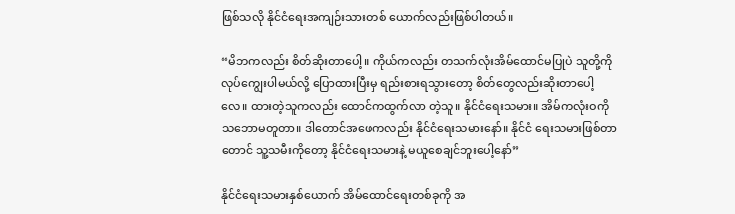ဖြစ်သလို နိုင်ငံရေးအကျဉ်းသားတစ် ယောက်လည်းဖြစ်ပါတယ်။

“မိဘကလည်း စိတ်ဆိုးတာပေါ့။ ကိုယ်ကလည်း တသက်လုံးအိမ်ထောင်မပြုပဲ သူတို့ကို လုပ်ကျွေးပါမယ်လို့ ပြောထားပြီးမှ ရည်းစားရသွားတော့ စိတ်တွေလည်းဆိုးတာပေါ့လေ။ ထားတဲ့သူကလည်း ထောင်ကထွက်လာ တဲ့သူ။ နိုင်ငံရေးသမား။ အိမ်ကလုံးဝကို သဘောမတူတာ။ ဒါတောင်အဖေကလည်း နိုင်ငံရေးသမားနော်။ နိုင်ငံ ရေးသမားဖြစ်တာတောင် သူ့သမီးကိုတော့ နိုင်ငံရေးသမားနဲ့ မယူစေချင်ဘူးပေါ့နော်”

နိုင်ငံရေးသမားနှစ်ယောက် အိမ်ထောင်ရေးတစ်ခုကို အ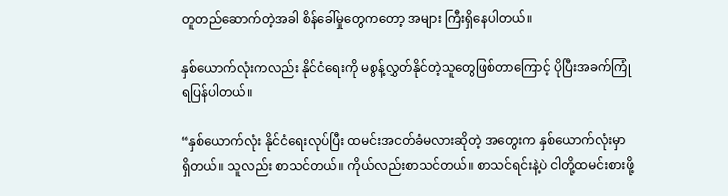တူတည်ဆောက်တဲ့အခါ စိန်ခေါ်မှုတွေကတော့ အများ ကြီးရှိနေပါတယ်။

နှစ်ယောက်လုံးကလည်း နိုင်ငံရေးကို မစွန့်လွှတ်နိုင်တဲ့သူတွေဖြစ်တာကြောင့် ပိုပြီးအခက်ကြုံရပြန်ပါတယ်။

“နှစ်ယောက်လုံး နိုင်ငံရေးလုပ်ပြီး ထမင်းအငတ်ခံမလားဆိုတဲ့ အတွေးက နှစ်ယောက်လုံးမှာ ရှိတယ်။ သူလည်း စာသင်တယ်။ ကိုယ်လည်းစာသင်တယ်။ စာသင်ရင်းနဲ့ပဲ ငါတို့ထမင်းစားဖို့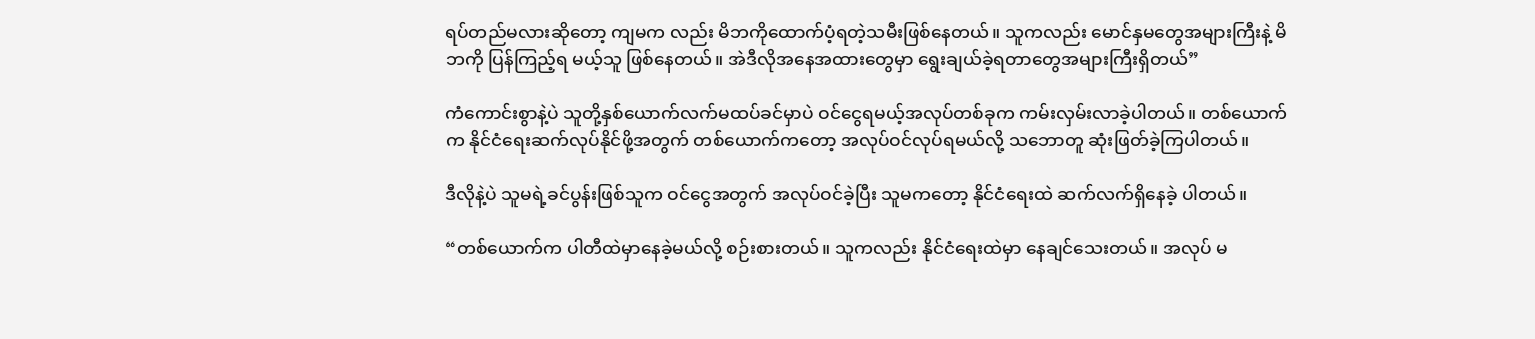ရပ်တည်မလားဆိုတော့ ကျမက လည်း မိဘကိုထောက်ပံ့ရတဲ့သမီးဖြစ်နေတယ်။ သူကလည်း မောင်နှမတွေအများကြီးနဲ့ မိဘကို ပြန်ကြည့်ရ မယ့်သူ ဖြစ်နေတယ်။ အဲဒီလိုအနေအထားတွေမှာ ရွေးချယ်ခဲ့ရတာတွေအများကြီးရှိတယ်”

ကံကောင်းစွာနဲ့ပဲ သူတို့နှစ်ယောက်လက်မထပ်ခင်မှာပဲ ဝင်ငွေရမယ့်အလုပ်တစ်ခုက ကမ်းလှမ်းလာခဲ့ပါတယ်။ တစ်ယောက်က နိုင်ငံရေးဆက်လုပ်နိုင်ဖို့အတွက် တစ်ယောက်ကတော့ အလုပ်ဝင်လုပ်ရမယ်လို့ သဘောတူ ဆုံးဖြတ်ခဲ့ကြပါတယ်။

ဒီလိုနဲ့ပဲ သူမရဲ့ခင်ပွန်းဖြစ်သူက ဝင်ငွေအတွက် အလုပ်ဝင်ခဲ့ပြီး သူမကတော့ နိုင်ငံရေးထဲ ဆက်လက်ရှိနေခဲ့ ပါတယ်။

“တစ်ယောက်က ပါတီထဲမှာနေခဲ့မယ်လို့ စဉ်းစားတယ်။ သူကလည်း နိုင်ငံရေးထဲမှာ နေချင်သေးတယ်။ အလုပ် မ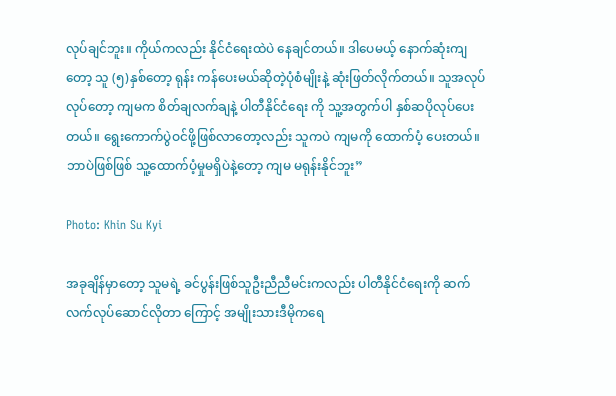လုပ်ချင်ဘူး။ ကိုယ်ကလည်း နိုင်ငံရေးထဲပဲ နေချင်တယ်။ ဒါပေမယ့် နောက်ဆုံးကျတော့ သူ (၅)နှစ်တော့ ရုန်း ကန်ပေးမယ်ဆိုတဲ့ပုံစံမျိုးနဲ့ ဆုံးဖြတ်လိုက်တယ်။ သူအလုပ်လုပ်တော့ ကျမက စိတ်ချလက်ချနဲ့ ပါတီနိုင်ငံရေး ကို သူ့အတွက်ပါ နှစ်ဆပိုလုပ်ပေးတယ်။ ရွေးကောက်ပွဲဝင်ဖို့ဖြစ်လာတော့လည်း သူကပဲ ကျမကို ထောက်ပံ့ ပေးတယ်။ ဘာပဲဖြစ်ဖြစ် သူ့ထောက်ပံ့မှုမရှိပဲနဲ့တော့ ကျမ မရုန်းနိုင်ဘူး”

Photo: Khin Su Kyi

အခုချိန်မှာတော့ သူမရဲ့ ခင်ပွန်းဖြစ်သူဦးညီညီမင်းကလည်း ပါတီနိုင်ငံရေးကို ဆက်လက်လုပ်ဆောင်လိုတာ ကြောင့် အမျိုးသားဒီမိုကရေ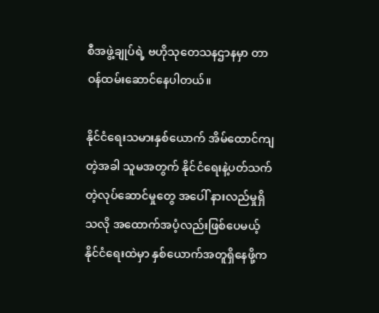စီအဖွဲ့ချုပ်ရဲ့ ဗဟိုသုတေသနဌာနမှာ တာဝန်ထမ်းဆောင်နေပါတယ်။

နိုင်ငံရေးသမားနှစ်ယောက် အိမ်ထောင်ကျတဲ့အခါ သူမအတွက် နိုင်ငံရေးနဲ့ပတ်သက်တဲ့လုပ်ဆောင်မှုတွေ အပေါ် နားလည်မှုရှိသလို အထောက်အပံ့လည်းဖြစ်ပေမယ့် နိုင်ငံရေးထဲမှာ နှစ်ယောက်အတူရှိနေဖို့က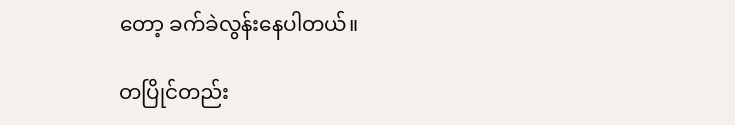တော့ ခက်ခဲလွန်းနေပါတယ်။

တပြိုင်တည်း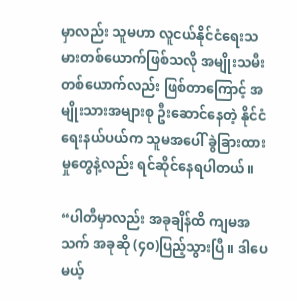မှာလည်း သူမဟာ လူငယ်နိုင်ငံရေးသမားတစ်ယောက်ဖြစ်သလို အမျိုးသမီးတစ်ယောက်လည်း ဖြစ်တာကြောင့် အမျိုးသားအများစု ဦးဆောင်နေတဲ့ နိုင်ငံရေးနယ်ပယ်က သူမအပေါ် ခွဲခြားထားမှုတွေနဲ့လည်း ရင်ဆိုင်နေရပါတယ်။

“ပါတီမှာလည်း အခုချိန်ထိ ကျမအသက် အခုဆို (၄၀)ပြည့်သွားပြီ။ ဒါပေမယ့်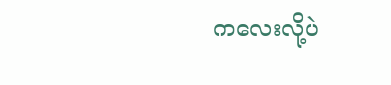ကလေးလို့ပဲ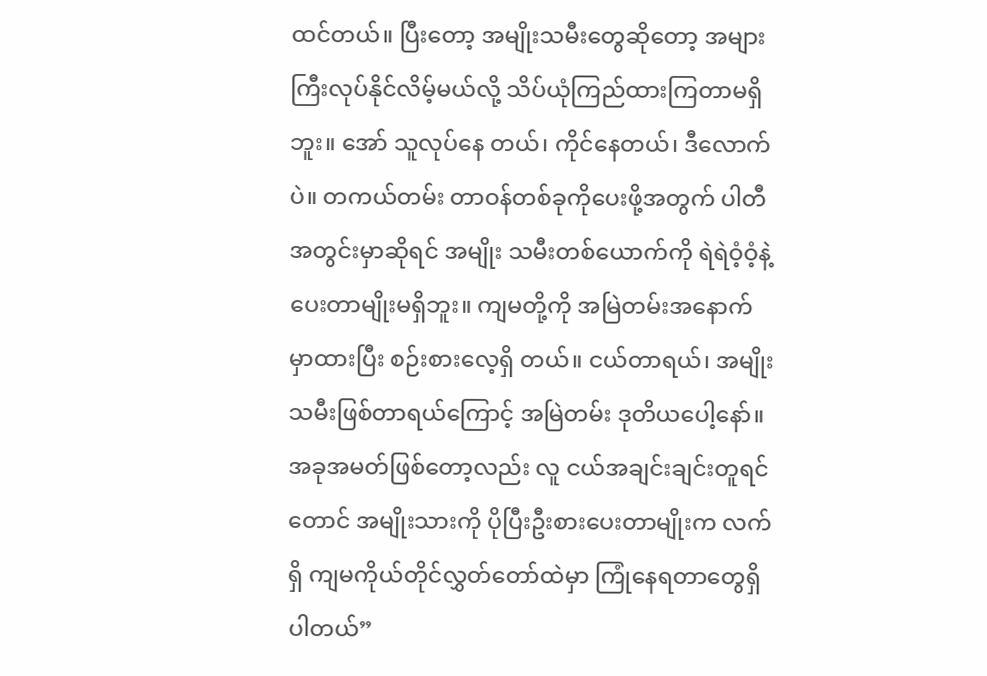ထင်တယ်။ ပြီးတော့ အမျိုးသမီးတွေဆိုတော့ အများကြီးလုပ်နိုင်လိမ့်မယ်လို့ သိပ်ယုံကြည်ထားကြတာမရှိဘူး။ အော် သူလုပ်နေ တယ်၊ ကိုင်နေတယ်၊ ဒီလောက်ပဲ။ တကယ်တမ်း တာဝန်တစ်ခုကိုပေးဖို့အတွက် ပါတီအတွင်းမှာဆိုရင် အမျိုး သမီးတစ်ယောက်ကို ရဲရဲဝံ့ဝံ့နဲ့ပေးတာမျိုးမရှိဘူး။ ကျမတို့ကို အမြဲတမ်းအနောက်မှာထားပြီး စဉ်းစားလေ့ရှိ တယ်။ ငယ်တာရယ်၊ အမျိုးသမီးဖြစ်တာရယ်ကြောင့် အမြဲတမ်း ဒုတိယပေါ့နော်။ အခုအမတ်ဖြစ်တော့လည်း လူ ငယ်အချင်းချင်းတူရင်တောင် အမျိုးသားကို ပိုပြီးဦးစားပေးတာမျိုးက လက်ရှိ ကျမကိုယ်တိုင်လွှတ်တော်ထဲမှာ ကြုံနေရတာတွေရှိပါတယ်”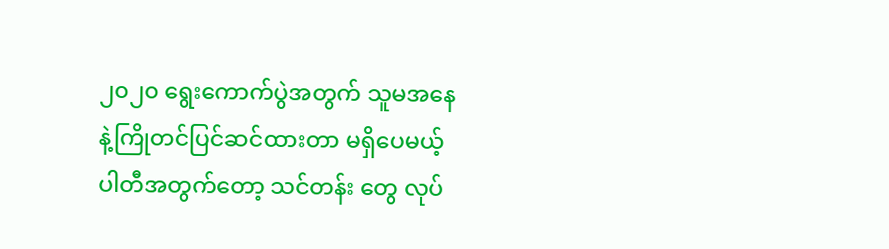၂၀၂၀ ရွေးကောက်ပွဲအတွက် သူမအနေနဲ့ကြိုတင်ပြင်ဆင်ထားတာ မရှိပေမယ့် ပါတီအတွက်တော့ သင်တန်း တွေ လုပ်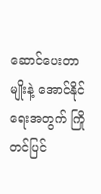ဆောင်ပေးတာမျိုးနဲ့ အောင်နိုင်ရေးအတွက် ကြိုတင်ပြင်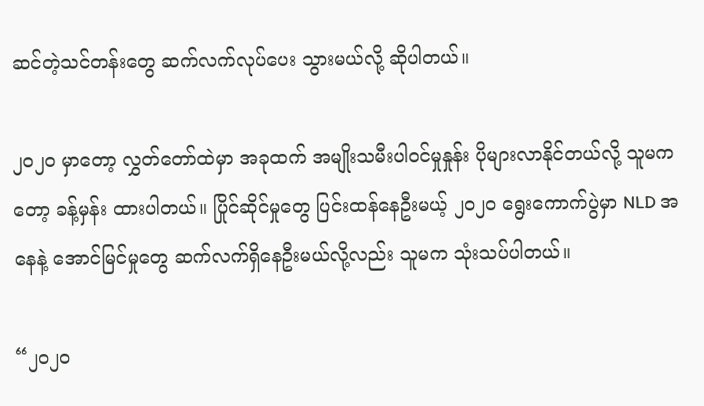ဆင်တဲ့သင်တန်းတွေ ဆက်လက်လုပ်ပေး သွားမယ်လို့ ဆိုပါတယ်။

၂၀၂၀ မှာတော့ လွှတ်တော်ထဲမှာ အခုထက် အမျိုးသမီးပါဝင်မှုနှုန်း ပိုများလာနိုင်တယ်လို့ သူမကတော့ ခန့်မှန်း ထားပါတယ်။ ပြိုင်ဆိုင်မှုတွေ ပြင်းထန်နေဦးမယ့် ၂၀၂၀ ရွေးကောက်ပွဲမှာ NLD အနေနဲ့ အောင်မြင်မှုတွေ ဆက်လက်ရှိနေဦးမယ်လို့လည်း သူမက သုံးသပ်ပါတယ်။

“၂၀၂၀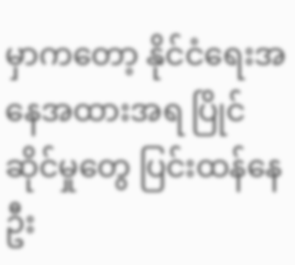မှာကတော့ နိုင်ငံရေးအနေအထားအရ ပြိုင်ဆိုင်မှုတွေ ပြင်းထန်နေဦး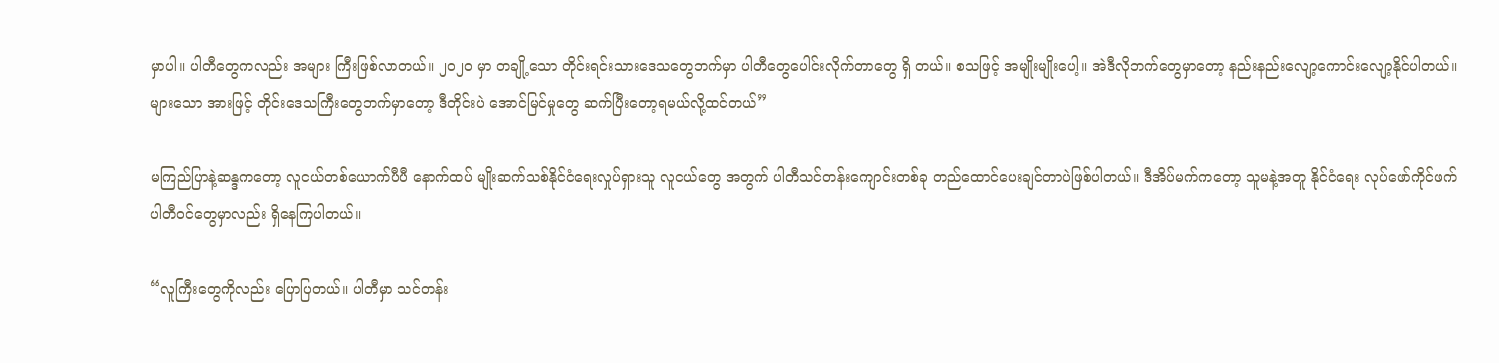မှာပါ။ ပါတီတွေကလည်း အများ ကြီးဖြစ်လာတယ်။ ၂၀၂၀ မှာ တချို့သော တိုင်းရင်းသားဒေသတွေဘက်မှာ ပါတီတွေပေါင်းလိုက်တာတွေ ရှိ တယ်။ စသဖြင့် အမျိုးမျိုးပေါ့။ အဲဒီလိုဘက်တွေမှာတော့ နည်းနည်းလျော့ကောင်းလျော့နိုင်ပါတယ်။ များသော အားဖြင့် တိုင်းဒေသကြီးတွေဘက်မှာတော့ ဒီတိုင်းပဲ အောင်မြင်မှုတွေ ဆက်ပြီးတော့ရမယ်လို့ထင်တယ်”

မကြည်ပြာနဲ့ဆန္ဒကတော့ လူငယ်တစ်ယောက်ပီပီ နောက်ထပ် မျိုးဆက်သစ်နိုင်ငံရေးလှုပ်ရှားသူ လူငယ်တွေ အတွက် ပါတီသင်တန်းကျောင်းတစ်ခု တည်ထောင်ပေးချင်တာပဲဖြစ်ပါတယ်။ ဒီအိပ်မက်ကတော့ သူမနဲ့အတူ နိုင်ငံရေး လုပ်ဖော်ကိုင်ဖက် ပါတီဝင်တွေမှာလည်း ရှိနေကြပါတယ်။

“လူကြီးတွေကိုလည်း ပြောပြတယ်။ ပါတီမှာ သင်တန်း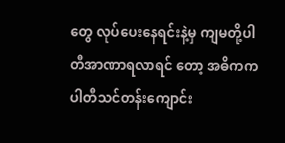တွေ လုပ်ပေးနေရင်းနဲ့မှ ကျမတို့ပါတီအာဏာရလာရင် တော့ အဓိကက ပါတီသင်တန်းကျောင်း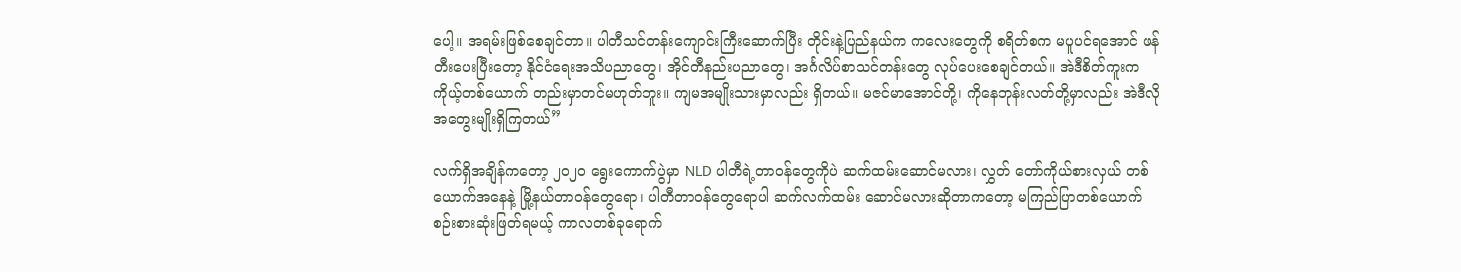ပေါ့။ အရမ်းဖြစ်စေချင်တာ။ ပါတီသင်တန်းကျောင်းကြီးဆောက်ပြီး တိုင်းနဲ့ပြည်နယ်က ကလေးတွေကို စရိတ်စက မပူပင်ရအောင် ဖန်တီးပေးပြီးတော့ နိုင်ငံရေးအသိပညာတွေ၊ အိုင်တီနည်းပညာတွေ၊ အင်္ဂလိပ်စာသင်တန်းတွေ လုပ်ပေးစေချင်တယ်။ အဲဒီစိတ်ကူးက ကိုယ့်တစ်ယောက် တည်းမှာတင်မဟုတ်ဘူး။ ကျမအမျိုးသားမှာလည်း ရှိတယ်။ မဇင်မာအောင်တို့၊ ကိုနေဘုန်းလတ်တို့မှာလည်း အဲဒီလို အတွေးမျိုးရှိကြတယ်”

လက်ရှိအချိန်ကတော့ ၂၀၂၀ ရွေးကောက်ပွဲမှာ NLD ပါတီရဲ့တာဝန်တွေကိုပဲ ဆက်ထမ်းဆောင်မလား၊ လွှတ် တော်ကိုယ်စားလှယ် တစ်ယောက်အနေနဲ့ မြို့နယ်တာဝန်တွေရော၊ ပါတီတာဝန်တွေရောပါ ဆက်လက်ထမ်း ဆောင်မလားဆိုတာကတော့ မကြည်ပြာတစ်ယောက် စဉ်းစားဆုံးဖြတ်ရမယ့် ကာလတစ်ခုရောက်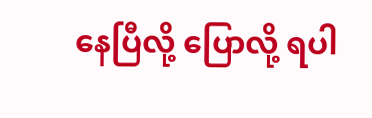နေပြီလို့ ပြောလို့ ရပါ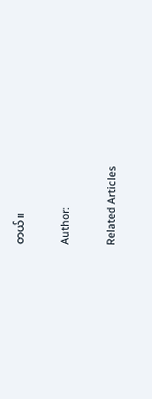တယ်။

Author:

Related Articles